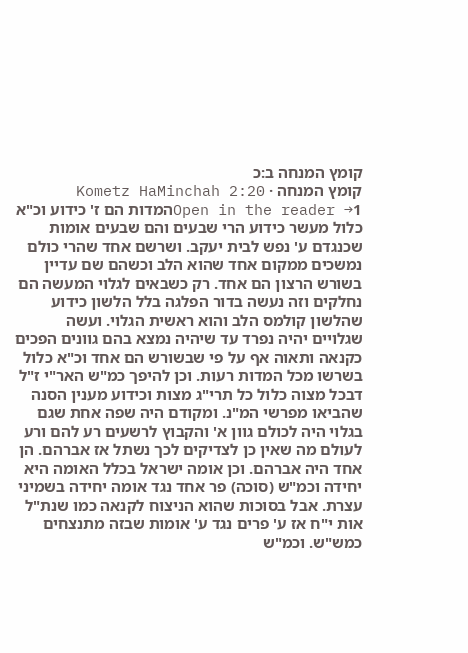קומץ המנחה ב:כ
קומץ המנחה · Kometz HaMinchah 2:20
Open in the reader →1המדות הם ז' כידוע וכ"א כלול מעשר כידוע הרי שבעים והם שבעים אומות שכנגדם ע' נפש לבית יעקב. ושרשם אחד שהרי כולם נמשכים ממקום אחד שהוא הלב וכשהם שם עדיין בשורש הרצון הם אחד. רק כשבאים לגלוי המעשה הם נחלקים וזה נעשה בדור הפלגה בלל הלשון כידוע שהלשון קולמס הלב והוא ראשית הגלוי. ועשה שגלויים יהיה נפרד עד שיהיה נמצא בהם גוונים הפכים כקנאה ותאוה אף על פי שבשורש הם אחד וכ"א כלול בשרשו מכל המדות רעות. וכן להיפך כמ"ש האר"י ז"ל דבכל מצוה כלול כל תרי"ג מצות וכידוע מענין הסנה שהביאו מפרשי המ"נ. ומקודם היה שפה אחת שגם בגלוי היה לכולם גוון א' והקבוץ לרשעים רע להם ורע לעולם מה שאין כן לצדיקים לכך נשתל אז אברהם. הן אחד היה אברהם. וכן אומה ישראל בכלל האומה היא יחידה וכמ"ש (סוכה) פר אחד נגד אומה יחידה בשמיני עצרת. אבל בסוכות שהוא הניצוח לקנאה כמו שנת"ל אות י"ח אז ע' פרים נגד ע' אומות שבזה מתנצחים כמש"ש. וכמ"ש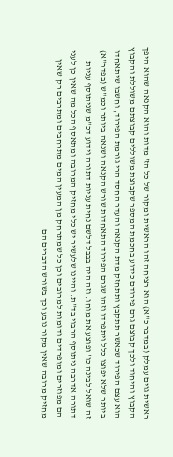ראשית גוים עמלק (במדבר כ"א) הוא רציחה זהו הראשית ומקור של כל הז' מדות והוא הקנאה שהוא היפך הקבוץ והיחוד ולכך קבוצם גרם פירודם כידוע בחכמת המספר שקבוצת משוללים קבוצתם משוללת והקבוץ הוא עצם הפירוד שכאשר תתקבץ ותתחזק מדת הקנאה והעדר החסד הרי גורמת הפירוד, וחשבו שיתאחדו ביותר שלא יפוצו כלל ויתפרדו וזהו שגרם הפירוד התאחדות שורש הקנאה ושנאה ביותר וכמ"ש (בפדר"א) זה שואל לבינה כו' ופוצע את מוחו. וזה היה בבבל דלשם נחית עניות דתורה וידוע דכ"מ שניתוסף עניות דתורה אדרבה ניתוסף הרבוי בד"ת. והיינו שלעשיר יש כלי מחזיק המרובה ומתאסף הכל מה שאין כן לעני הם מפוזרים ומופרדים ודומות למרובים וכן כל שמתרחק מן המעין המים מתרחבים ומתרבים רק שאין מחזיק מרובה שאין מקור נובע וכך בשורש הדברים הם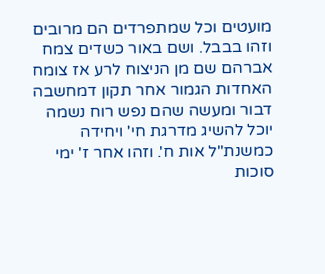מועטים וכל שמתפרדים הם מרובים וזהו בבבל. ושם באור כשדים צמח אברהם שם מן הניצוח לרע אז צומח האחדות הגמור אחר תקון דמחשבה דבור ומעשה שהם נפש רוח נשמה יוכל להשיג מדרגת חי' ויחידה כמשנת"ל אות ח'. וזהו אחר ז' ימי סוכות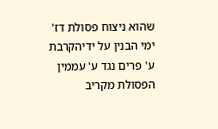שהוא ניצוח פסולת דז' ימי הבנין על ידיהקרבת ע' פרים נגד ע' עממין הפסולת מקריב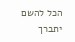הכל להשם יתברך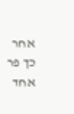אחר כך פר אחד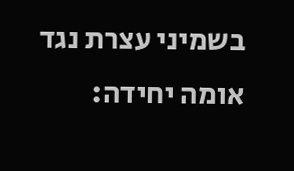בשמיני עצרת נגד אומה יחידה: